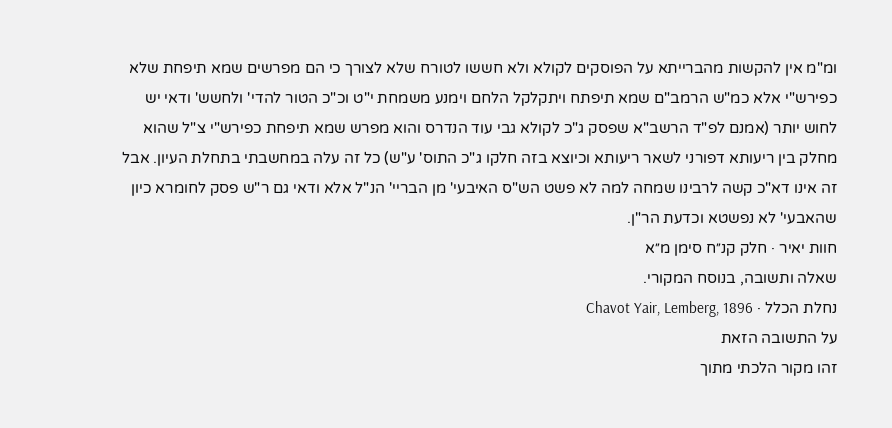ומ"מ אין להקשות מהברייתא על הפוסקים לקולא ולא חששו לטורח שלא לצורך כי הם מפרשים שמא תיפחת שלא כפירש"י אלא כמ"ש הרמב"ם שמא תיפתח ויתקלקל הלחם וימנע משמחת י"ט וכ"כ הטור להדי' ולחשש' ודאי יש לחוש יותר (אמנם לפ"ד הרשב"א שפסק ג"כ לקולא גבי עוד הנדרס והוא מפרש שמא תיפחת כפירש"י צ"ל שהוא מחלק בין ריעותא דפורני לשאר ריעותא וכיוצא בזה חלקו ג"כ התוס' ע"ש) כל זה עלה במחשבתי בתחלת העיון. אבל זה אינו דא"כ קשה לרבינו שמחה למה לא פשט הש"ס האיבעי' מן הבריי' הנ"ל אלא ודאי גם ר"ש פסק לחומרא כיון שהאבעי' לא נפשטא וכדעת הר"ן.
חוות יאיר · חלק קנ״ח סימן מ״א
שאלה ותשובה, בנוסח המקורי.
נחלת הכלל · Chavot Yair, Lemberg, 1896
על התשובה הזאת
זהו מקור הלכתי מתוך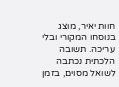חוות יאיר, מוצג בנוסחו המקורי ובלי עריכה. תשובה הלכתית נכתבה לשואל מסוים, בזמן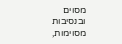מסוים ובנסיבות מסוימות,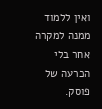ואין ללמוד ממנה למקרה אחר בלי הכרעה של פוסק.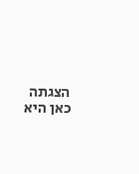הצגתה כאן היא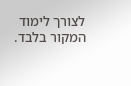לצורך לימוד המקור בלבד.